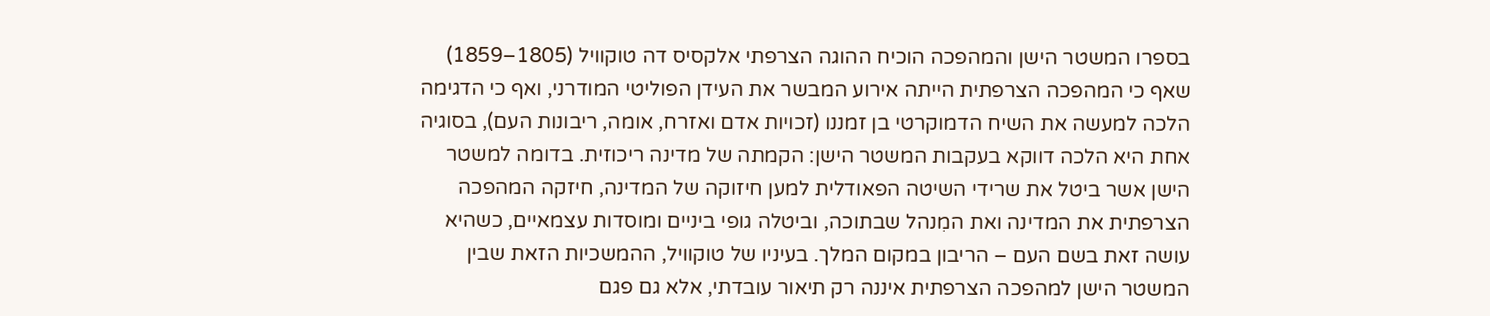בספרו המשטר הישן והמהפכה הוכיח ההוגה הצרפתי אלקסיס דה טוקוויל (1805–1859) שאף כי המהפכה הצרפתית הייתה אירוע המבשר את העידן הפוליטי המודרני, ואף כי הדגימה הלכה למעשה את השיח הדמוקרטי בן זמננו (זכויות אדם ואזרח, אומה, ריבונות העם), בסוגיה אחת היא הלכה דווקא בעקבות המשטר הישן: הקמתה של מדינה ריכוזית. בדומה למשטר הישן אשר ביטל את שרידי השיטה הפאודלית למען חיזוקה של המדינה, חיזקה המהפכה הצרפתית את המדינה ואת המִנהל שבתוכה, וביטלה גופי ביניים ומוסדות עצמאיים, כשהיא עושה זאת בשם העם – הריבון במקום המלך. בעיניו של טוקוויל, ההמשכיות הזאת שבין המשטר הישן למהפכה הצרפתית איננה רק תיאור עובדתי, אלא גם פגם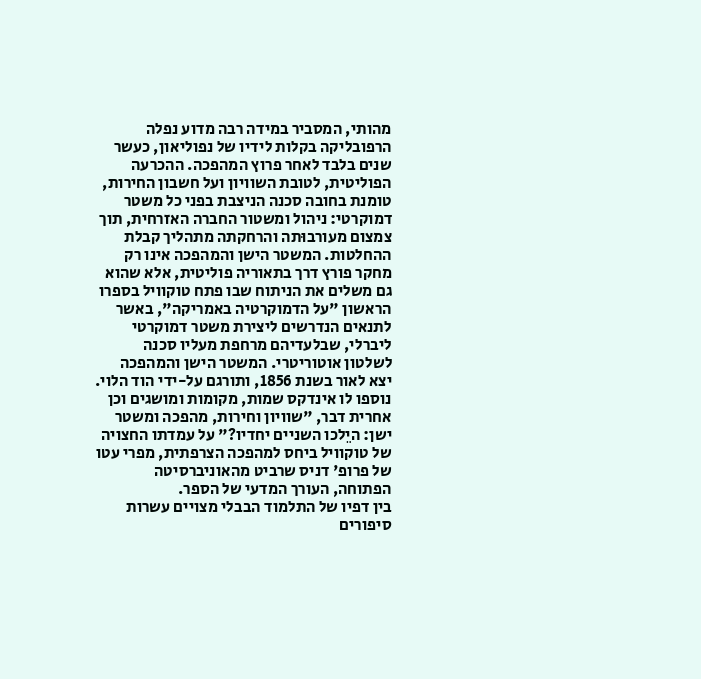מהותי, המסביר במידה רבה מדוע נפלה הרפובליקה בקלות לידיו של נפוליאון, כעשר שנים בלבד לאחר פרוץ המהפכה. ההכרעה הפוליטית, לטובת השוויון ועל חשבון החירות, טומנת בחובה סכנה הניצבת בפני כל משטר דמוקרטי: ניהול ומשטור החברה האזרחית, תוך צמצום מעורבוּתה והרחקתה מתהליך קבלת ההחלטות. המשטר הישן והמהפכה אינו רק מחקר פורץ דרך בתאוריה פוליטית, אלא שהוא גם משלים את הניתוח שבו פתח טוקוויל בספרו הראשון "על הדמוקרטיה באמריקה", באשר לתנאים הנדרשים ליצירת משטר דמוקרטי ליברלי, שבלעדיהם מרחפת מעליו סכנה לשלטון אוטוריטרי. המשטר הישן והמהפכה יצא לאור בשנת 1856, ותורגם על-ידי הוד הלוי. נוספו לו אינדקס שמות, מקומות ומושגים וכן אחרית דבר, "שוויון וחירות, מהפכה ומשטר ישן: היֵלכו השניים יחדיו?" על עמדתו החצויה של טוקוויל ביחס למהפכה הצרפתית, מפרי עטו של פרופ' דניס שרביט מהאוניברסיטה הפתוחה, העורך המדעי של הספר.
בין דפיו של התלמוד הבבלי מצויים עשרות סיפורים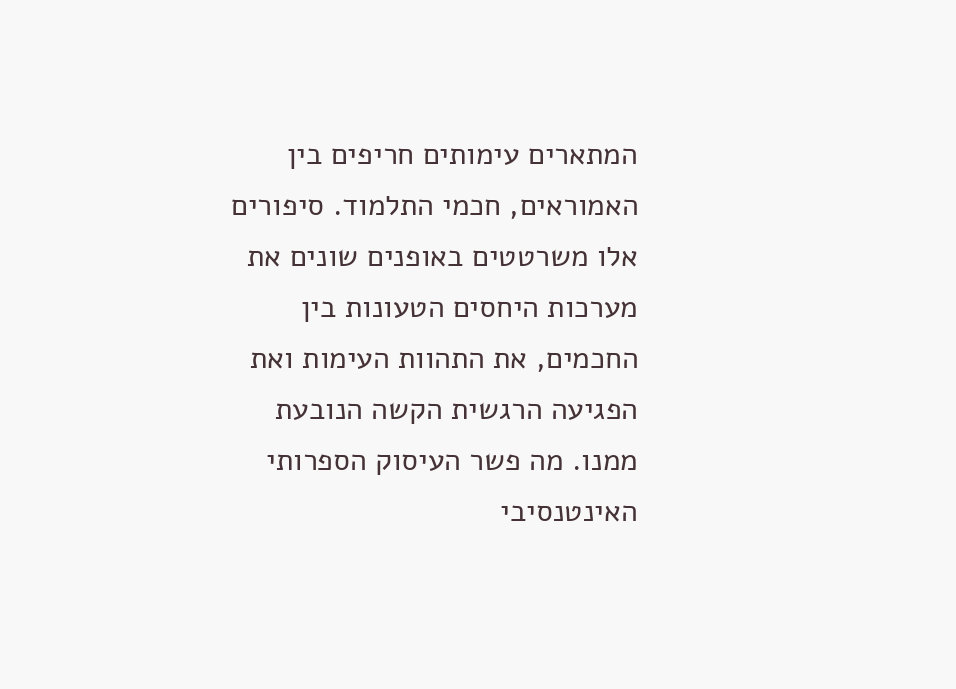המתארים עימותים חריפים בין האמוראים, חכמי התלמוד. סיפורים אלו משרטטים באופנים שונים את מערכות היחסים הטעונות בין החכמים, את התהוות העימות ואת הפגיעה הרגשית הקשה הנובעת ממנו. מה פשר העיסוק הספרותי האינטנסיבי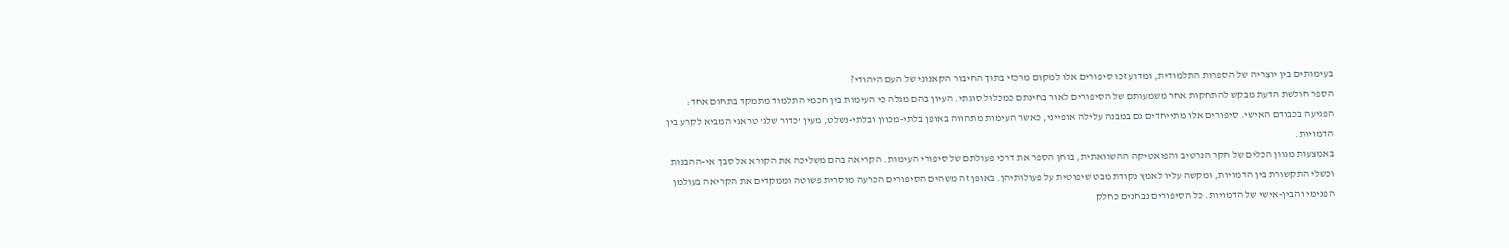בעימותים בין יוצריה של הספרות התלמודית, ומדוע זכו סיפורים אלו למקום מרכזי בתוך החיבור הקאנוני של העם היהודי?
הספר חולשת הדעת מבקש להתחקות אחר משמעותם של הסיפורים לאור בחינתם כמכלול סוגתי. העיון בהם מגלה כי העימות בין חכמי התלמוד מתמקד בתחום אחד: הפגיעה בכבודם האישי. סיפורים אלו מתייחדים גם במבנה עלילה אופייני, כאשר העימות מתהווה באופן בלתי-מכוון ובלתי-נשלט, מעין 'כדור שלג' טראגי המביא לקרע בין הדמויות.
באמצעות מגוון הכלים של חקר הנרטיב והפואטיקה ההשוואתית, בוחן הספר את דרכי פעולתם של סיפורי העימות. הקריאה בהם משליכה את הקורא אל סבך אי-ההבנות וכשלי התקשורת בין הדמויות, ומקשה עליו לאמץ נקודת מבט שיפוטית על פעולותיהן. באופן זה משהים הסיפורים הכרעה מוסרית פשוטה וממקדים את הקריאה בעולמן הפנימי והבין-אישי של הדמויות. כל הסיפורים נבחנים כחלק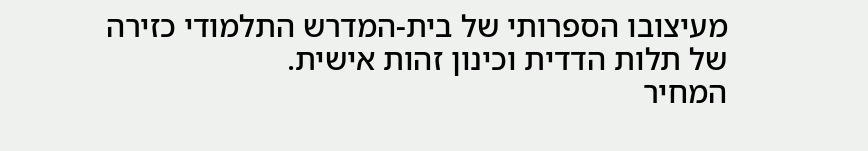מעיצובו הספרותי של בית-המדרש התלמודי כזירה של תלות הדדית וכינון זהות אישית.
המחיר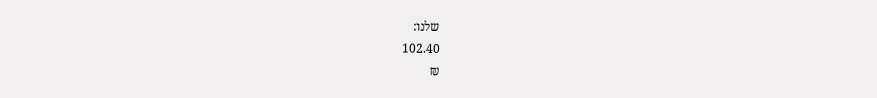שלנו:
102.40
₪